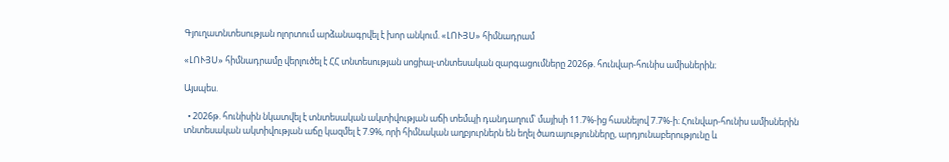Գյուղատնտեսության ոլորտում արձանագրվել է խոր անկում. «ԼՈՒՅՍ» հիմնադրամ

«ԼՈՒՅՍ» հիմնադրամը վերլուծել է ՀՀ տնտեսության սոցիալ-տնտեսական զարգացումները 2026թ. հունվար-հունիս ամիսներին։

Այսպես.

  • 2026թ. հունիսին նկատվել է տնտեսական ակտիվության աճի տեմպի դանդաղում՝ մայիսի 11.7%-ից հասնելով 7.7%-ի։ Հունվար-հունիս ամիսներին տնտեսական ակտիվության աճը կազմել է 7.9%, որի հիմնական աղբյուրներն են եղել ծառայությունները, արդյունաբերությունը և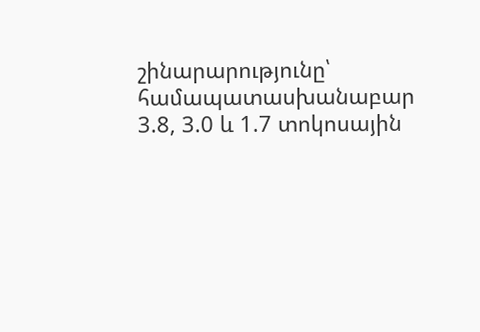շինարարությունը՝ համապատասխանաբար 3.8, 3.0 և 1.7 տոկոսային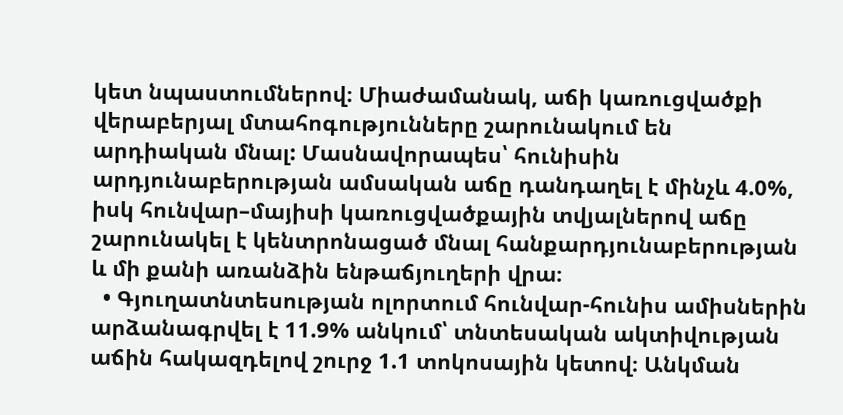կետ նպաստումներով։ Միաժամանակ, աճի կառուցվածքի վերաբերյալ մտահոգությունները շարունակում են արդիական մնալ: Մասնավորապես՝ հունիսին արդյունաբերության ամսական աճը դանդաղել է մինչև 4.0%, իսկ հունվար–մայիսի կառուցվածքային տվյալներով աճը շարունակել է կենտրոնացած մնալ հանքարդյունաբերության և մի քանի առանձին ենթաճյուղերի վրա։
  • Գյուղատնտեսության ոլորտում հունվար-հունիս ամիսներին արձանագրվել է 11.9% անկում՝ տնտեսական ակտիվության աճին հակազդելով շուրջ 1.1 տոկոսային կետով։ Անկման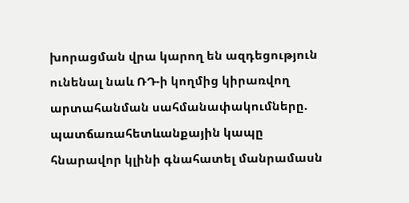խորացման վրա կարող են ազդեցություն ունենալ նաև ՌԴ-ի կողմից կիրառվող արտահանման սահմանափակումները. պատճառահետևանքային կապը հնարավոր կլինի գնահատել մանրամասն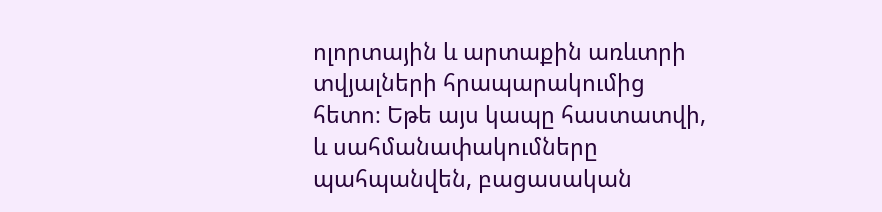ոլորտային և արտաքին առևտրի տվյալների հրապարակումից հետո։ Եթե այս կապը հաստատվի, և սահմանափակումները պահպանվեն, բացասական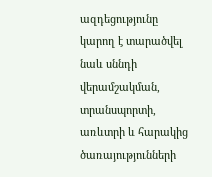ազդեցությունը կարող է տարածվել նաև սննդի վերամշակման, տրանսպորտի, առևտրի և հարակից ծառայությունների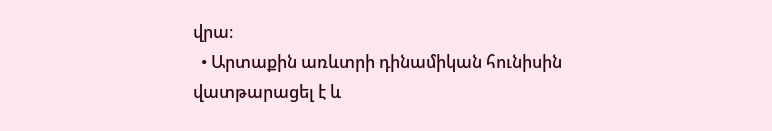վրա։
  • Արտաքին առևտրի դինամիկան հունիսին վատթարացել է և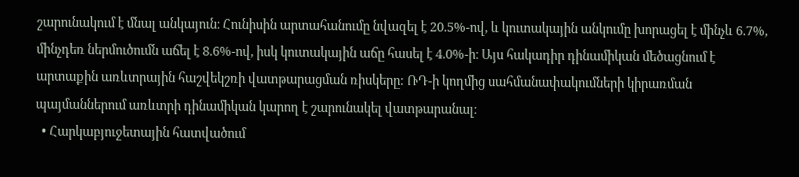շարունակում է մնալ անկայուն։ Հունիսին արտահանումը նվազել է 20.5%-ով, և կուտակային անկումը խորացել է մինչև 6.7%, մինչդեռ ներմուծումն աճել է 8.6%-ով, իսկ կուտակային աճը հասել է 4.0%-ի։ Այս հակադիր դինամիկան մեծացնում է արտաքին առևտրային հաշվեկշռի վատթարացման ռիսկերը: ՌԴ-ի կողմից սահմանափակումների կիրառման պայմաններում առևտրի դինամիկան կարող է շարունակել վատթարանալ։
  • Հարկաբյուջետային հատվածում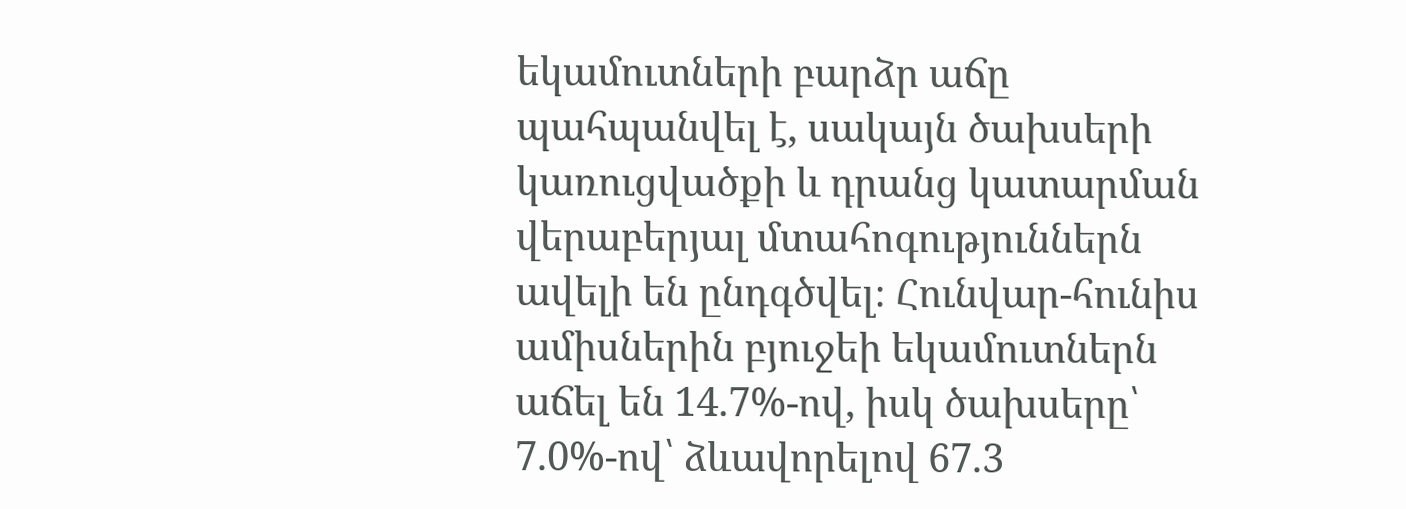եկամուտների բարձր աճը պահպանվել է, սակայն ծախսերի կառուցվածքի և դրանց կատարման վերաբերյալ մտահոգություններն ավելի են ընդգծվել։ Հունվար-հունիս ամիսներին բյուջեի եկամուտներն աճել են 14.7%-ով, իսկ ծախսերը՝ 7.0%-ով՝ ձևավորելով 67.3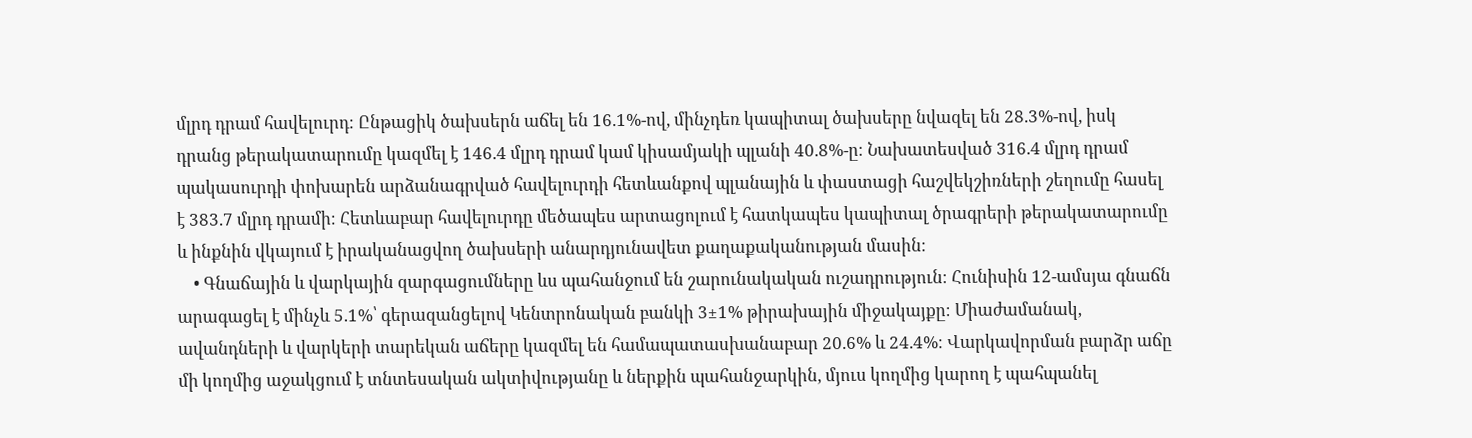մլրդ դրամ հավելուրդ։ Ընթացիկ ծախսերն աճել են 16.1%-ով, մինչդեռ կապիտալ ծախսերը նվազել են 28.3%-ով, իսկ դրանց թերակատարումը կազմել է 146.4 մլրդ դրամ կամ կիսամյակի պլանի 40.8%-ը։ Նախատեսված 316.4 մլրդ դրամ պակասուրդի փոխարեն արձանագրված հավելուրդի հետևանքով պլանային և փաստացի հաշվեկշիռների շեղումը հասել է 383.7 մլրդ դրամի։ Հետևաբար հավելուրդը մեծապես արտացոլում է հատկապես կապիտալ ծրագրերի թերակատարումը և ինքնին վկայում է իրականացվող ծախսերի անարդյունավետ քաղաքականության մասին։
    • Գնաճային և վարկային զարգացումները ևս պահանջում են շարունակական ուշադրություն։ Հունիսին 12-ամսյա գնաճն արագացել է մինչև 5.1%՝ գերազանցելով Կենտրոնական բանկի 3±1% թիրախային միջակայքը։ Միաժամանակ, ավանդների և վարկերի տարեկան աճերը կազմել են համապատասխանաբար 20.6% և 24.4%։ Վարկավորման բարձր աճը մի կողմից աջակցում է տնտեսական ակտիվությանը և ներքին պահանջարկին, մյուս կողմից կարող է պահպանել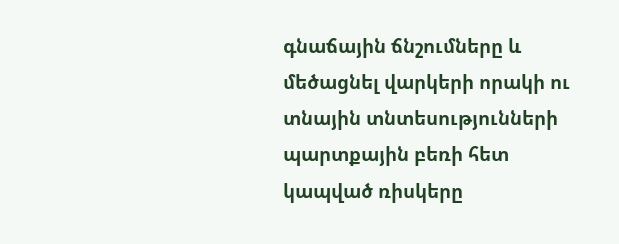գնաճային ճնշումները և մեծացնել վարկերի որակի ու տնային տնտեսությունների պարտքային բեռի հետ կապված ռիսկերը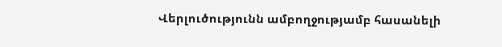Վերլուծությունն ամբողջությամբ հասանելի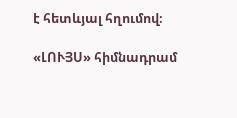է հետևյալ հղումով։

«ԼՈՒՅՍ» հիմնադրամ